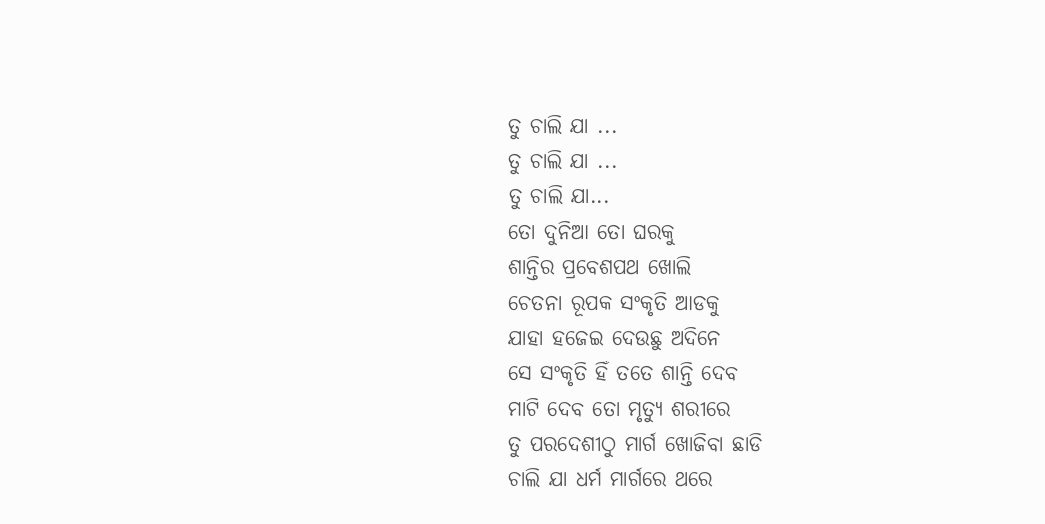ତୁ ଚାଲି ଯା ...
ତୁ ଚାଲି ଯା ...
ତୁ ଚାଲି ଯା...
ତୋ ଦୁନିଆ ତୋ ଘରକୁ
ଶାନ୍ତିର ପ୍ରବେଶପଥ ଖୋଲି
ଚେତନା ରୂପକ ସଂକୃତି ଆଡକୁ
ଯାହା ହଜେଇ ଦେଉଛୁ ଅଦିନେ
ସେ ସଂକୃତି ହିଁ ତତେ ଶାନ୍ତି ଦେବ
ମାଟି ଦେବ ତୋ ମୃତ୍ୟୁ ଶରୀରେ
ତୁ ପରଦେଶୀଠୁ ମାର୍ଗ ଖୋଜିବା ଛାଡି
ଚାଲି ଯା ଧର୍ମ ମାର୍ଗରେ ଥରେ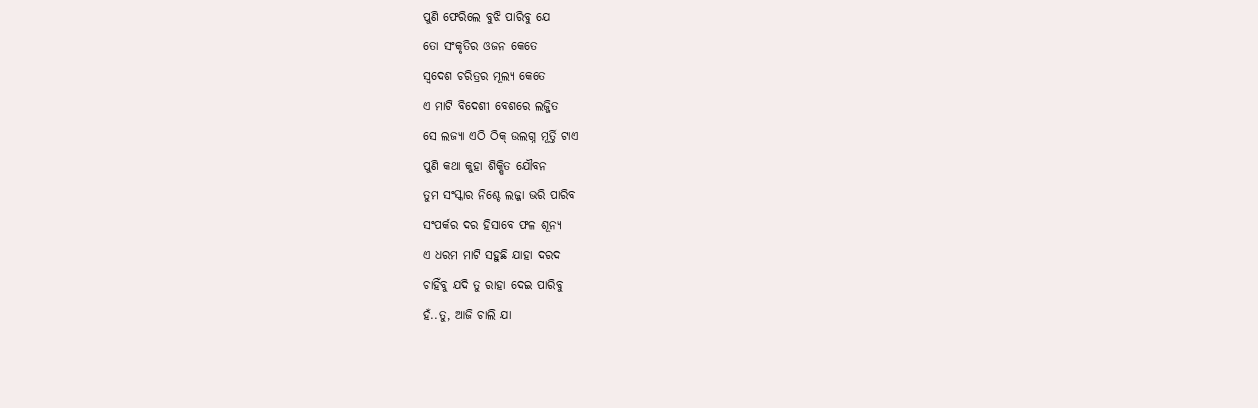ପୁଣି ଫେରିଲେ ବୁଝି ପାରିବୁ ଯେ
ତୋ ସଂକୃତିର ଓଜନ କେତେ
ସ୍ବଦେଶ ଚରିତ୍ରର ମୂଲ୍ୟ କେତେ
ଏ ମାଟି ବିଦେଶୀ ବେଶରେ ଲଜ୍ଜିତ
ସେ ଲଜ୍ୟା ଏଠି ଠିକ୍ ଉଲଗ୍ନ ମୂର୍ତ୍ତି ଟାଏ
ପୁଣି କଥା କୁହା ଶିକ୍ଷିତ ଯୌବନ
ତୁମ ସଂସ୍କାର ନିଶ୍ଚେ ଲଜ୍ଜା ଭରି ପାରିବ
ସଂପର୍କର ଦର ହିସାବେ ଫଳ ଶୂନ୍ୟ
ଏ ଧରମ ମାଟି ସହୁଛି ଯାହା ଦରଦ
ଚାହିଁବୁ ଯଦି ତୁ ରାହା ଦେଇ ପାରିବୁ
ହଁ..ତୁ, ଆଜି ଚାଲି ଯା